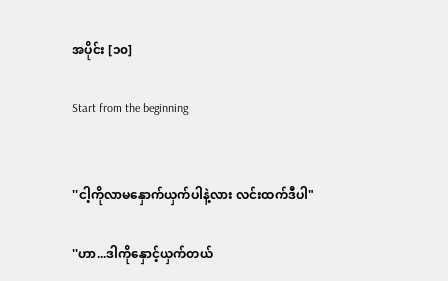အပိုင်း [၁၀]

Start from the beginning


''ငါ့ကိုလာမနှောက်ယှက်ပါနဲ့လား လင်းထက်ဒီပါ"

''ဟာ...ဒါကိုနှောင့်ယှက်တယ်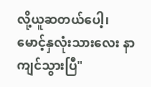လို့ယူဆတယ်ပေါ့၊
မောင့်နှလုံးသားလေး နာကျင်သွားပြီ"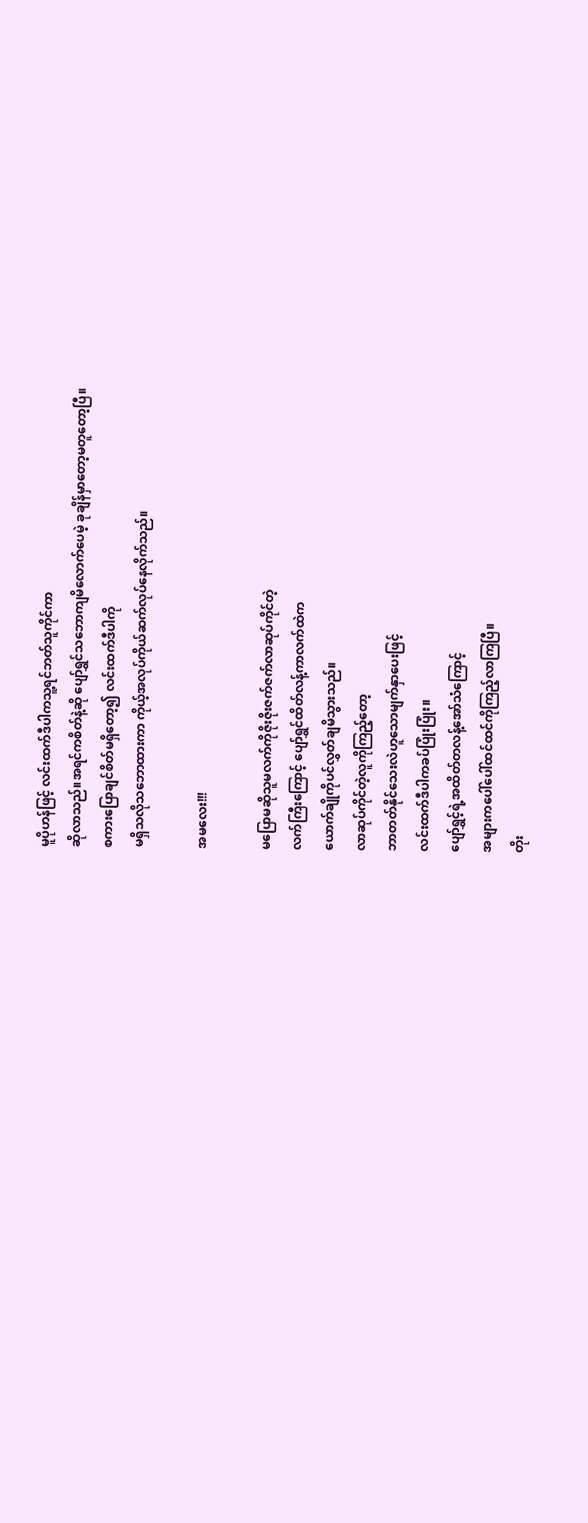မူပိုဟန်ဖြင့် လင်းထက်ဒီပါကသူ့ရင်ဘတ်သူကိုင်ကာ
ဆိုလာသည်။အရင်ကစိတ်နဲ့ဆို ပျော်ရွှင်သဘောကျမိလောက်ပေမဲ့ ခုချိန်မှာတော့မတူတော့ပြီ။
စကားပြောချင်စိတ်မရှိတော့၍ လင်းထက်ဒီပါကို
မရှိသလိုသဘောထားကာ ကိုယ့်အလုပ်ကိုယ်ဆက်လုပ်နေလိုက်သည်။

အမလေး!!!

မပြောမဆိုသူမလက်ကိုဇိုးဇိုးဇက်ဇက်လာဆုပ်ကိုင်တဲ့
လက်ကြီးကြောင့် ပျော်ရွှင်ထိတ်လန့်ကာလက်ထဲက
ယောက်ချိုကိုပင်လွှတ်ချမိသွားသည်။
လာဆုပ်ကိုင်တဲ့လူကိုကြည့်တော့
ဘာတတ်နိုင်သေးလဲဟူသောမျက်နှာပေးဖြင့်
လင်းထက်ဒီပါကခပ်ပြုံးပြုံး။
ပျော်ရွှင့်ရဲ့အထိတ်တလန့်အော်သံကြောင့်
အများကပေါ်ပေါ်ထင်ထင်ကိုကြည့်လာကြပြီ။
တိုး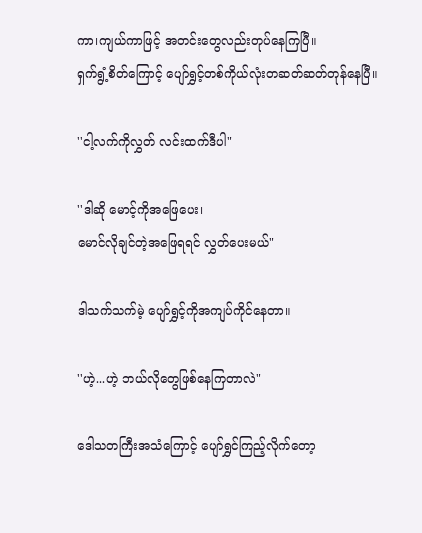ကာ၊ကျယ်ကာဖြင့် အတင်းတွေလည်းတုပ်နေကြပြီ။
ရှက်ရွံ့စိတ်ကြောင့် ပျော်ရွှင့်တစ်ကိုယ်လုံးတဆတ်ဆတ်တုန်နေပြီ။

''ငါ့လက်ကိုလွှတ် လင်းထက်ဒီပါ"

''ဒါဆို မောင့်ကိုအဖြေပေး၊
မောင်လိုချင်တဲ့အဖြေရရင် လွှတ်ပေးမယ်"

ဒါသက်သက်မဲ့ ပျော်ရွှင့်ကိုအကျပ်ကိုင်နေတာ။

''ဟဲ့...ဟဲ့ ဘယ်လိုတွေဖြစ်နေကြတာလဲ"

ဒေါသတကြီးအသံကြောင့် ပျော်ရွှင်ကြည့်လိုက်တော့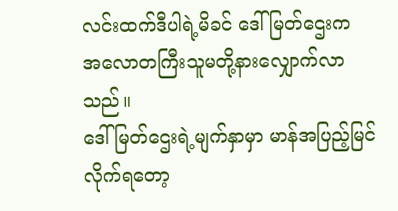လင်းထက်ဒီပါရဲ့မိခင် ဒေါ်မြတ်ဌေးက
အလောတကြီးသူမတို့နားလျှောက်လာသည်။
ဒေါ်မြတ်ဌေးရဲ့မျက်နှာမှာ မာန်အပြည့်မြင်လိုက်ရတော့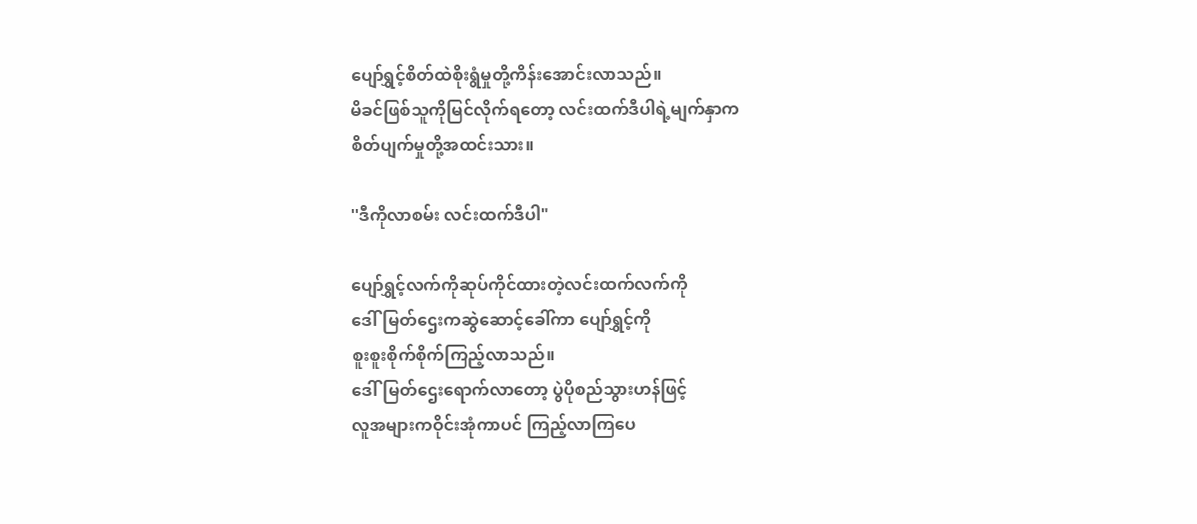ပျော်ရွှင့်စိတ်ထဲစိုးရွံမှုတို့ကိန်းအောင်းလာသည်။
မိခင်ဖြစ်သူကိုမြင်လိုက်ရတော့ လင်းထက်ဒီပါရဲ့မျက်နှာက
စိတ်ပျက်မှုတို့အထင်းသား။

''ဒီကိုလာစမ်း လင်းထက်ဒီပါ"

ပျော်ရွှင့်လက်ကိုဆုပ်ကိုင်ထားတဲ့လင်းထက်လက်ကို
ဒေါ်မြတ်ဌေးကဆွဲဆောင့်ခေါ်ကာ ပျော်ရွှင့်ကို
စူးစူးစိုက်စိုက်ကြည့်လာသည်။
ဒေါ်မြတ်ဌေးရောက်လာတော့ ပွဲပိုစည်သွားဟန်ဖြင့်
လူအများကဝိုင်းအုံကာပင် ကြည့်လာကြပေ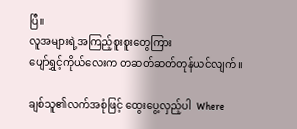ပြီ။
လူအများရဲ့အကြည့်စူးစူးတွေကြား
ပျော်ရွှင့်ကိုယ်လေးက တဆတ်ဆတ်တုန်ယင်လျက်။

ချစ်သူ၏လက်အစုံဖြင့် ထွေးပွေ့လှည့်ပါ  Where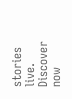stories live. Discover now